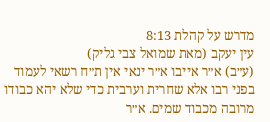מדרש על קהלת 8:13
עין יעקב (מאת שמואל צבי גליק)
(ע״ב) א״ר אייבו א״ר ינאי אין ת״ח רשאי לעמוד בפני רבו אלא שחרית וערבית כדי שלא יהא כבודו מרובה מכבוד שמים. א״ר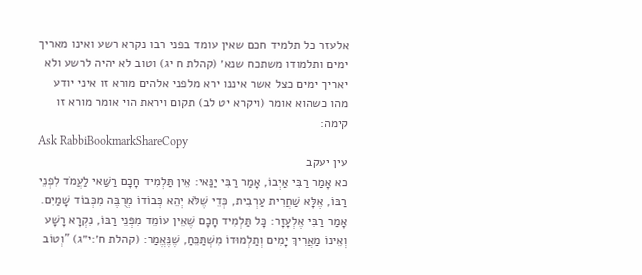אלעזר כל תלמיד חכם שאין עומד בפני רבו נקרא רשע ואינו מאריך ימים ותלמודו משתכח שנא׳ (קהלת ח יג) וטוב לא יהיה לרשע ולא יאריך ימים כצל אשר איננו ירא מלפני אלהים מורא זו איני יודע מהו כשהוא אומר (ויקרא יט לב) תקום ויראת הוי אומר מורא זו קימה:
Ask RabbiBookmarkShareCopy
עין יעקב
כא אָמַר רַבִּי אַיְבוֹ, אָמַר רַבִּי יַנַּאי: אֵין תַּלְמִיד חָכָם רַשַּׁאי לַעֲמֹד לִפְנֵי רַבּוֹ, אֶלָּא שַׁחֲרִית עַרְבִית, כְּדֵי שֶׁלֹּא יְהֵא כְּבוֹדוֹ מְרֻבֶּה מִכְּבוֹד שָׁמַיִם. אָמַר רַבִּי אֶלְעָזָר: כָּל תַּלְמִיד חָכָם שֶׁאֵין עוֹמֵד מִפְּנֵי רַבּוֹ, נִקְרָא רָשָׁע וְאֵינוֹ מַאֲרִיךְ יָמִים וְתַלְמוּדוֹ מִשְׁתַּכֵּחַ, שֶׁנֶּאֱמַר: (קהלת ח׳:י״ג) "וְטוֹב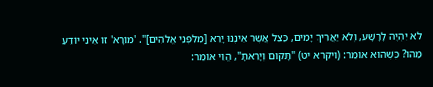לֹא יִהְיֶה לָרָשָׁע, וְלֹא יַאֲרִיךְ יָמִים, כַּצֵל אֲשֶׁר אֵינֶנּוּ יָרֵא [מִלִּפְנֵי אֱלֹהִים]". 'מוֹרָא' זוֹ אֵינִי יוֹדֵעַ מַהוּ? כְּשֶׁהוּא אוֹמֵר: (ויקרא יט) "תָּקוּם וְיָרֵאתָ", הֱוֵי אוֹמֵר: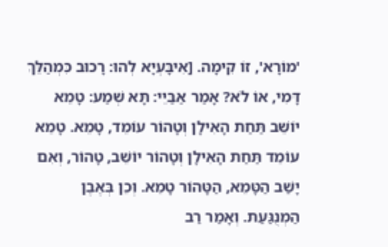'מוֹרָא', זוֹ קִימָה. [אִיבָּעְיָא לְהוּ: רָכוּב כִּמְהַלֵּךְ דָּמִי, אוֹ לֹא? אָמַר אַבַּיֵי: תָּא שְׁמַע: טָמֵא יוֹשֵׁב תַּחַת הָאִילָן וְטָהוֹר עוֹמֵד, טָמֵא. טָמֵא עוֹמֵד תַּחַת הָאִילָן וְטָהוֹר יוֹשֵׁב, טָהוֹר, וְאִם יָשַׁב הַטָּמֵא, הַטָּהוֹר טָמֵא. וְכֵן בְּאֶבֶן הַמְנֻגַּעַת. וְאָמַר רַב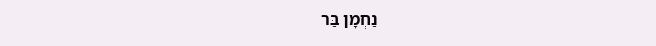נַחְמָן בַּר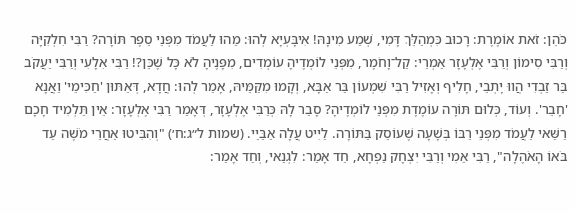כֹּהֵן: זֹאת אוֹמֶרֶת: רָכוּב כִּמְהַלֵּךְ דָּמִי, שְׁמַע מִינָהּ! אִיבָּעְיָא לְהוּ: מַהוּ לַעֲמֹד מִפְּנֵי סֵפֶר תּוֹרָה? רַבִּי חִלְקִיָּה וְרַבִּי סִימוֹן וְרַבִּי אֶלְעָזָר אַמְרֵי: קַל־וָחֹמֶר, מִפְּנֵי לוֹמְדֶיהָ עוֹמְדִים, מִפָּנֶיהָ לֹא כָּל שֶׁכֵּן?! רַבִּי אִלָעִי וְרַבִּי יַעֲקֹב בַּר זַבְדִי הֲווּ יָתְבֵי, חָלִיף וְאָזִיל רַבִּי שִׁמְעוֹן בַּר אַבָּא, וְקָמוּ מִקַּמֵּיהּ, אָמַר לְהוּ: חֲדָא, דְּאַתּוּן 'חַכִּימֵי' וַאֲנָא 'חָבֵר'. וְעוֹד, כְּלוּם תּוֹרָה עוֹמֶדֶת מִפְּנֵי לוֹמְדֶיהָ? סָבַר לָהּ כְּרַבִּי אֶלְעָזָר, דְּאָמַר רַבִּי אֶלְעָזָר: אֵין תַּלְמִיד חָכָם רַשַּׁאי לַעֲמֹד מִפְּנֵי רַבּוֹ בְּשָׁעָה שֶׁעוֹסֵק בַּתּוֹרָה. לַיִיט עֲלָה אַבַּיֵי. (שמות ל״ג:ח׳) "וְהִבִּיטוּ אַחֲרֵי מֹשֶׁה עַד בֹּאוֹ הָאֹהֶלָה", רַבִּי אַמִי וְרַבִּי יִצְחָק נַפְחָא, חַד אָמַר: לִגְנַאי, וְחַד אָמַר: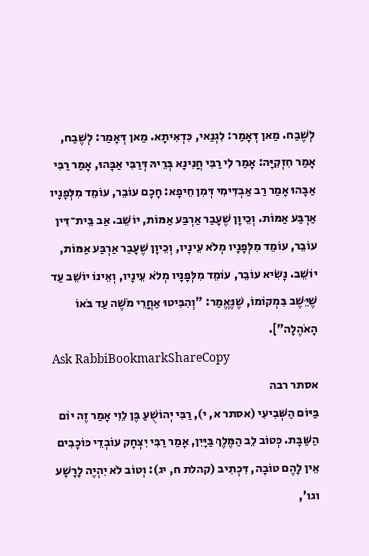לְשֶׁבַח. מַאן דְּאָמַר: לִגְנַאי, כִּדְאִיתָא. מַאן דְּאָמַר: לְשֶׁבַח, אָמַר חִזְקִיָּה: אָמַר לִי רַבִּי חֲנִינָא בְּרֵיהּ דְּרַבִּי אַבָּהוּ, אָמַר רַבִּי אַבָּהוּ אָמַר רַב אַבְדִּימִי דְּמִן חֵיפָא: חָכָם עוֹבֵר, עוֹמֵד מִלְּפָנָיו אַרְבַּע אַמּוֹת. וְכֵיוָן שֶׁעָבַר אַרְבַּע אַמּוֹת, יוֹשֵׁב. אַב בֵּית־דִּין עוֹבֵר, עוֹמֵד מִלְּפָנָיו מְלֹא עֵינָיו, וְכֵיוָן שֶׁעָבַר אַרְבַּע אַמּוֹת, יוֹשֵׁב. נָשִׂיא עוֹבֵר, עוֹמֵד מִלְּפָנָיו מְלֹא עֵינָיו, וְאֵינוֹ יוֹשֵׁב עַד שֶׁיֵּשֶׁב בִּמְקוֹמוֹ, שֶׁנֶּאֱמַר: "וְהִבִּיטוּ אַחֲרֵי מֹשֶׁה עַד בֹּאוֹ הָאֹהֶלָה"].
Ask RabbiBookmarkShareCopy
אסתר רבה
בַּיּוֹם הַשְּׁבִיעִי (אסתר א, י), רַבִּי יְהוֹשֻׁעַ בֶּן לֵוִי אָמַר זֶה יוֹם הַשַּׁבָּת. כְּטוֹב לֵב הַמֶּלֶךְ בַּיָּיִן, אָמַר רַבִּי יִצְחָק עוֹבְדֵי כּוֹכָבִים אֵין לָהֶם טוֹבָה, דִּכְתִיב (קהלת ח, יג): וְטוֹב לֹא יִהְיֶה לָרָשָׁע וגו',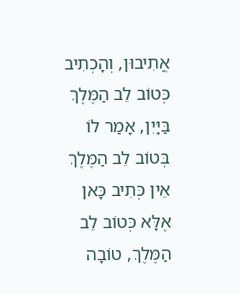אֲתִיבוּן, וְהָכְתִיב כְּטוֹב לֵב הַמֶּלֶךְ בַּיָּיִן, אָמַר לוֹ בְּטוֹב לֵב הַמֶּלֶךְ אֵין כְּתִיב כָּאן אֶלָּא כְּטוֹב לֵב הַמֶּלֶךְ, טוֹבָה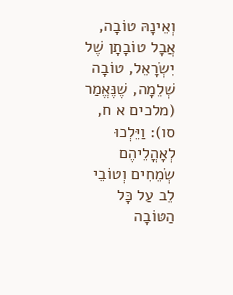וְאֵינָהּ טוֹבָה, אֲבָל טוֹבָתָן שֶׁל יִשְׂרָאֵל, טוֹבָה שְׁלֵמָה, שֶׁנֶּאֱמַר (מלכים א ח, סו): וַיֵּלְכוּ לְאָהֳלֵיהֶם שְׂמֵחִים וְטוֹבֵי לֵב עַל כָּל הַטּוֹבָה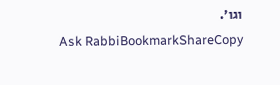וגו'.
Ask RabbiBookmarkShareCopy